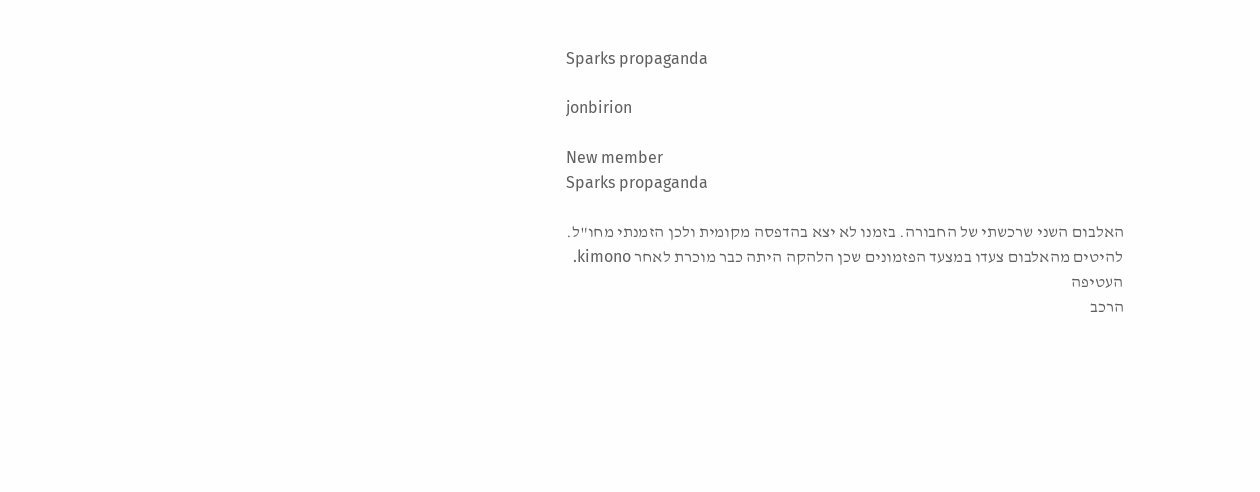Sparks propaganda

jonbirion

New member
Sparks propaganda

האלבום השני שרכשתי של החבורה. בזמנו לא יצא בהדפסה מקומית ולכן הזמנתי מחו"ל.
להיטים מהאלבום צעדו במצעד הפזמונים שכן הלהקה היתה כבר מוכרת לאחר kimono.
העטיפה
הרכב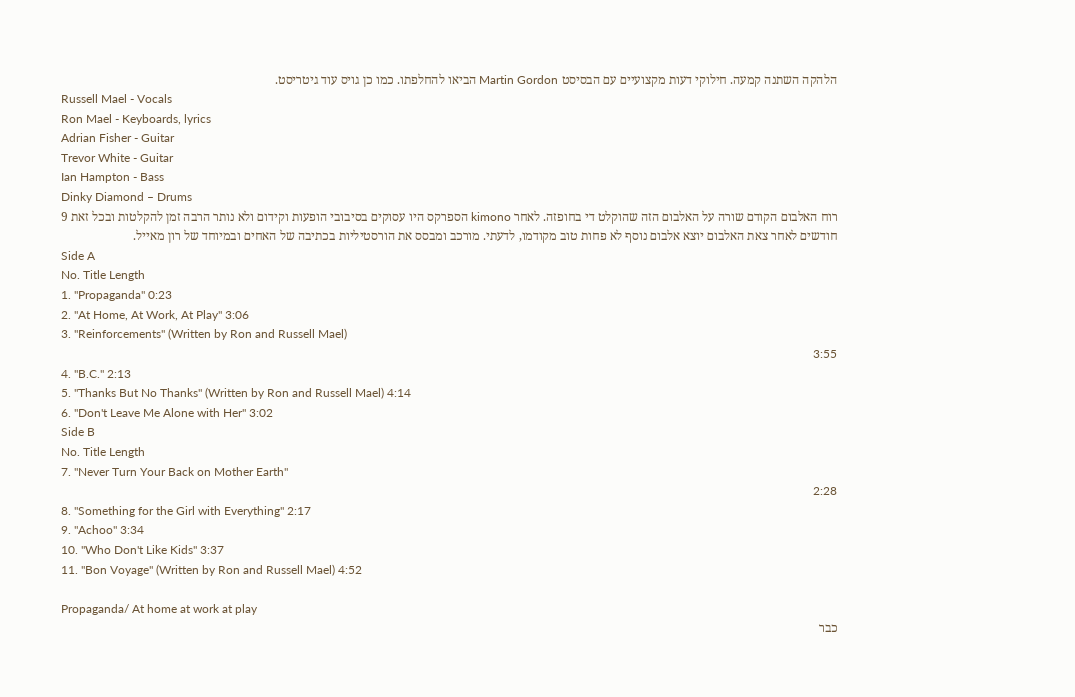הלהקה השתנה קמעה. חילוקי דעות מקצועיים עם הבסיסט Martin Gordon הביאו להחלפתו. כמו כן גויס עוד גיטריסט.
Russell Mael - Vocals
Ron Mael - Keyboards, lyrics
Adrian Fisher - Guitar
Trevor White - Guitar
Ian Hampton - Bass
Dinky Diamond – Drums
רוח האלבום הקודם שורה על האלבום הזה שהוקלט די בחופזה. לאחר kimono הספרקס היו עסוקים בסיבובי הופעות וקידום ולא נותר הרבה זמן להקלטות ובכל זאת 9 חודשים לאחר צאת האלבום יוצא אלבום נוסף לא פחות טוב מקודמו, לדעתי. מורכב ומבסס את הורסטיליות בכתיבה של האחים ובמיוחד של רון מאייל.
Side A
No. Title Length
1. "Propaganda" 0:23
2. "At Home, At Work, At Play" 3:06
3. "Reinforcements" (Written by Ron and Russell Mael)
3:55
4. "B.C." 2:13
5. "Thanks But No Thanks" (Written by Ron and Russell Mael) 4:14
6. "Don't Leave Me Alone with Her" 3:02
Side B
No. Title Length
7. "Never Turn Your Back on Mother Earth"
2:28
8. "Something for the Girl with Everything" 2:17
9. "Achoo" 3:34
10. "Who Don't Like Kids" 3:37
11. "Bon Voyage" (Written by Ron and Russell Mael) 4:52

Propaganda/ At home at work at play
כבר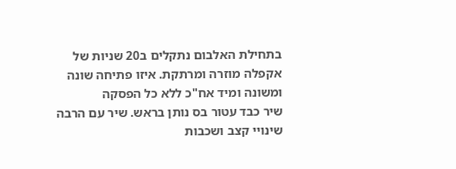בתחילת האלבום נתקלים ב20 שניות של אקפלה מוזרה ומרתקת. איזו פתיחה שונה ומשונה ומיד אח"כ ללא כל הפסקה
שיר כבד עטור בס נותן בראש. שיר עם הרבה שינויי קצב ושכבות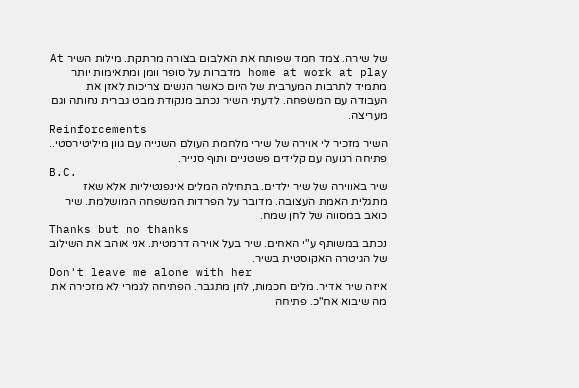של שירה. צמד חמד שפותח את האלבום בצורה מרתקת. מילות השיר At home at work at play מדברות על סופר וומן ומתאימות יותר מתמיד לתרבות המערבית של היום כאשר הנשים צריכות לאזן את העבודה עם המשפחה. לדעתי השיר נכתב מנקודת מבט גברית נחותה וגם מעריצה.
Reinforcements
השיר מזכיר לי אוירה של שירי מלחמת העולם השנייה עם גוון מיליטירסטי.. פתיחה רגועה עם קלידים פשטניים ותוף סנייר.
B.C.
שיר באווירה של שיר ילדים. בתחילה המלים אינפנטיליות אלא שאז מתגלית האמת העצובה. מדובר על הפרדות המשפחה המושלמת. שיר כואב במסווה של לחן שמח.
Thanks but no thanks
נכתב במשותף ע"י האחים. שיר בעל אוירה דרמטית. אני אוהב את השילוב של הגיטרה האקוסטית בשיר.
Don't leave me alone with her
איזה שיר אדיר. מלים חכמות, לחן מתגבר. הפתיחה לגמרי לא מזכירה את מה שיבוא אח"כ. פתיחה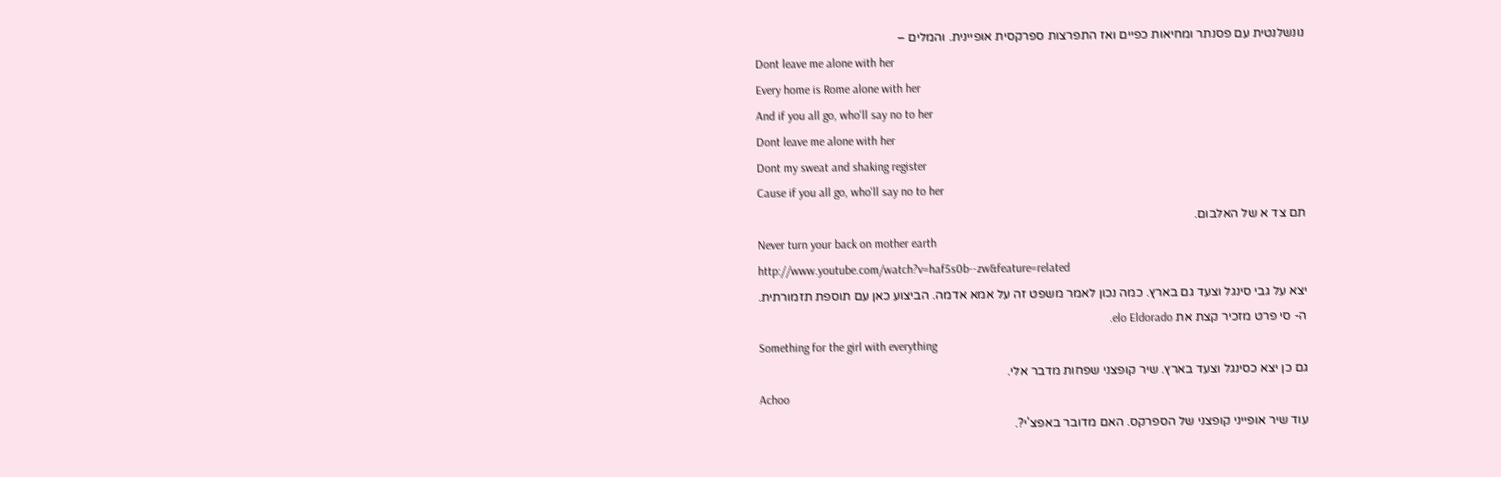נונשלנטית עם פסנתר ומחיאות כפיים ואז התפרצות ספרקסית אופיינית. והמלים –
Dont leave me alone with her
Every home is Rome alone with her
And if you all go, who'll say no to her
Dont leave me alone with her
Dont my sweat and shaking register
Cause if you all go, who'll say no to her
תם צד א של האלבום.
Never turn your back on mother earth
http://www.youtube.com/watch?v=haf5s0b--zw&feature=related
יצא על גבי סינגל וצעד גם בארץ. כמה נכון לאמר משפט זה על אמא אדמה. הביצוע כאן עם תוספת תזמורתית.
ה- סי פרט מזכיר קצת את elo Eldorado.
Something for the girl with everything
גם כן יצא כסינגל וצעד בארץ. שיר קופצני שפחות מדבר אלי.
Achoo
עוד שיר אופייני קופצני של הספרקס. האם מדובר באפצ'י?.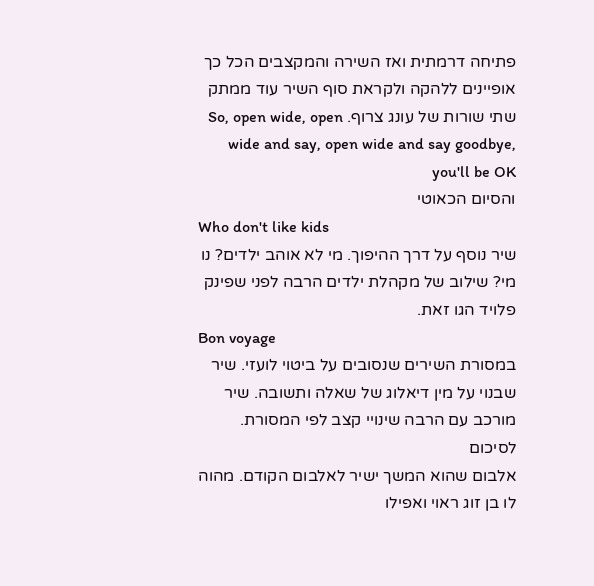פתיחה דרמתית ואז השירה והמקצבים הכל כך אופיינים ללהקה ולקראת סוף השיר עוד ממתק שתי שורות של עונג צרוף. So, open wide, open wide and say, open wide and say goodbye, you'll be OK
והסיום הכאוטי
Who don't like kids
שיר נוסף על דרך ההיפוך. מי לא אוהב ילדים? נו מי? שילוב של מקהלת ילדים הרבה לפני שפינק פלויד הגו זאת.
Bon voyage
במסורת השירים שנסובים על ביטוי לועזי. שיר שבנוי על מין דיאלוג של שאלה ותשובה. שיר מורכב עם הרבה שינויי קצב לפי המסורת.
לסיכום
אלבום שהוא המשך ישיר לאלבום הקודם. מהוה לו בן זוג ראוי ואפילו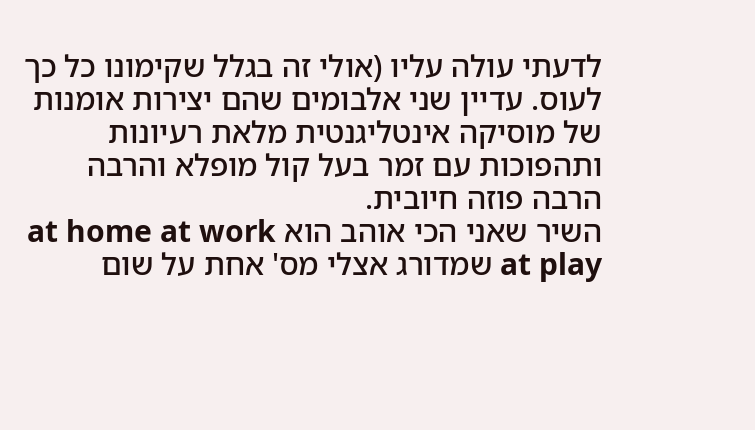לדעתי עולה עליו (אולי זה בגלל שקימונו כל כך לעוס. עדיין שני אלבומים שהם יצירות אומנות של מוסיקה אינטליגנטית מלאת רעיונות ותהפוכות עם זמר בעל קול מופלא והרבה הרבה פוזה חיובית.
השיר שאני הכי אוהב הוא at home at work at play שמדורג אצלי מס' אחת על שום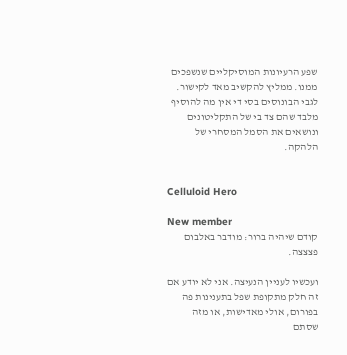שפע הרעיונות המוסיקליים שנשפכים ממנו. ממליץ להקשיב מאד לקישור.
לגבי הבונוסים בסי די אין מה להוסיף מלבד שהם צד בי של התקליטונים ונושאים את הסמל המסחרי של הלהקה.


Celluloid Hero

New member
קודם שיהיה ברור: מודבר באלבום פצצצה.

ועכשיו לעניין הנעיצה. אני לא יודע אם זה חלק מתקופת שפל בתענינות פה בפורום, אולי מאדישות, או מזה שסתם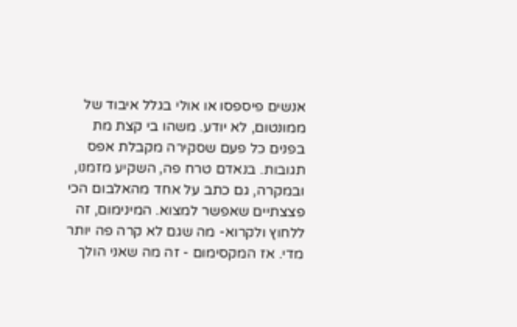אנשים פיספסו או אולי בגלל איבוד של ממונטום, לא יודע. משהו בי קצת מת בפנים כל פעם שסקירה מקבלת אפס תגובות. בנאדם טרח פה, השקיע מזמנו, ובמקרה, גם כתב על אחד מהאלבום הכי פצצתיים שאפשר למצוא. המינימום, זה ללחוץ ולקרוא- מה שגם לא קרה פה יותר מדי. אז המקסימום - זה מה שאני הולך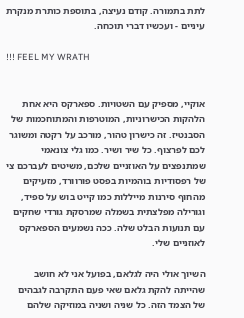לתת בתמורה. קודם נעיצה, בתוספת כותרת מנקרת עיניים - ועכשיו דברי תוכחה.

!!! FEEL MY WRATH


אוקיי, מספיק עם השטויות. ספארקס היא אחת הלהקות הכישרוניות, המוטרפות והמתוחכמות של הסבנטיז. זה כישרון טהור, מורכב על רקטה ומשוגר לכם לפרצוף. כל שיר ושיר. כמו גלי צונאמי שמתנפצים על האוזניים שלכם, משיטים לעברכם צי של רפסודיות בוהמיות בפסט פורוורד, מזעיקים מהחוף סירנות מייללות כמו קייט בוש על ספיד, וגורילה מפלצתית בשמלה שמרסקת גורדי שחקים עם תנועות הבלט שלה. ככה נשמעים הספארקס לאוזניים שלי.

השיוך אולי היה לגלאם, בפועל אני לא חושב שהייתה להקת גלאם שאי פעם התקרבה לגבהים של הצמד הזה. כל שניה ושניה במוזיקה שלהם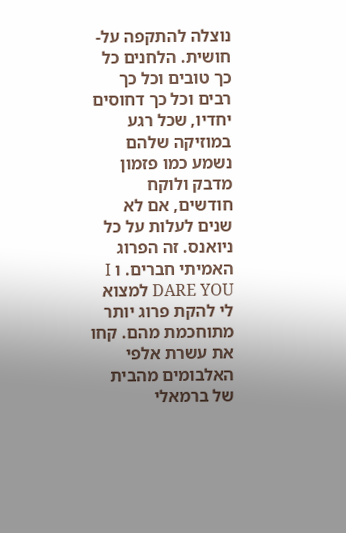נוצלה להתקפה על-חושית. הלחנים כל כך טובים וכל כך רבים וכל כך דחוסים יחדיו, שכל רגע במוזיקה שלהם נשמע כמו פזמון מדבק ולוקח חודשים, אם לא שנים לעלות על כל ניואנס. זה הפרוג האמיתי חברים. ו I DARE YOU למצוא לי להקת פרוג יותר מתוחכמת מהם. קחו את עשרת אלפי האלבומים מהבית של ברמאלי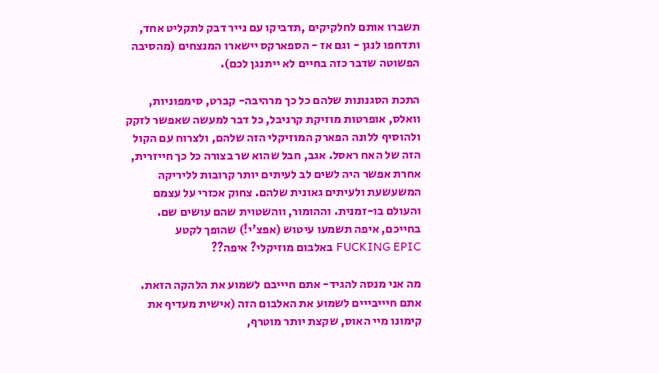תשברו אותם לחלקיקים ,תדביקו עם נייר דבק לתקליט אחד, ותדחפו לנגן - וגם אז - הספארקס יישארו המנצחים (מהסיבה הפשוטה שדבר כזה בחיים לא ייתנגן לכם).

התכת הסגנונות שלהם כל כך מרהיבה- קברט, סימפוניות, וואלס, אופרטות מוזיקת קרניבל, כל דבר למעשה שאפשר לזקק ולהוסיף ללונה הפארק המוזיקלי הזה שלהם, ולצרוח עם הקול הזה של האח ראסל. אגב, חבל שהוא שר בצורה כל כך חייזרית, אחרת אפשר היה לשים לב לעיתים יותר קרובות לליריקה המשעשעת ולעיתים גאונית שלהם. צחוק אכזרי על עצמם והעולם בו-זמנית. וההומור, ווהשטוית שהם עושים שם. בחייכם, איפה תשמעו עיטוש (אפצ'י!) שהופך לקטע FUCKING EPIC באלבום מוזיקלי? איפה??

מה אני מנסה להגיד- אתם חיייבם לשמוע את הלהקה הזאת. אתם חיייבייים לשמוע את האלבום הזה (אישית מעדיף את קימונו מיי האוס, שקצת יותר מוטרף,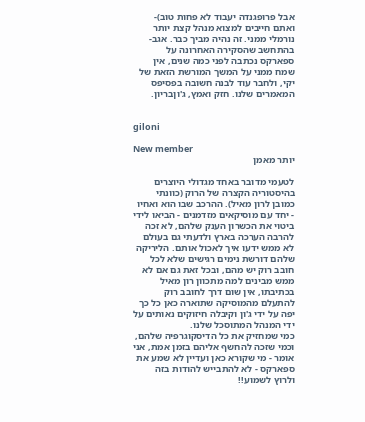אבל פרופגנדה יעבוד לא פחות טוב)- ואתם חייבים למצוא מנהל קצת יותר נורמלי ממני. זה נהיה מביך כבר. אגב- בהתחשב שהסקירה האחרונה על ספארקס נכתבה לפני כמה שנים, אין שמח ממני על המשך המורשת הזאת של יקי, ולחבר עוד לבנה חשובה בפסיפס המאמרים שלנו. חזק ואמץ, ג'וןבריון.


giloni

New member
יותר מאמן

לטעמי מדובר באחד מגדולי היוצרים בהיסטוריה הקצרה של הרוק (כוונתי כמובן לרון מאיל). ההרכב שבו הוא ואחיו - יחד עם מוסיקאים מזדמנים - הביאו לידי ביטוי את הכשרון הענק שלהם, לא זכה להרבה הערכה בארץ ולדעתי גם בעולם לא ממש ידעו איך לאכול אותם. הליריקה שלהם דורשת נימים רגישים שלא לכל חובב רוק יש מהם, ובכל זאת גם אם לא ממש מבינים למה מתכוון רון מאיל בכתיבתו, אין שום דרך לחובב רוק להתעלם מהמוסיקה שתוארה כאן כל כך יפה על ידי ג'ון וקיבלה חיזוקים נאותים על ידי המנהל המתוסכל שלנו.
כמי שמחזיק את כל הדיסקוגרפיה שלהם, וכמי שזכה להחשף אליהם בזמן אמת, אני אומר - מי שקורא כאן ועדיין לא שמע את ספארקס - לא להתבייש להודות בזה ולרוץ לשמוע!!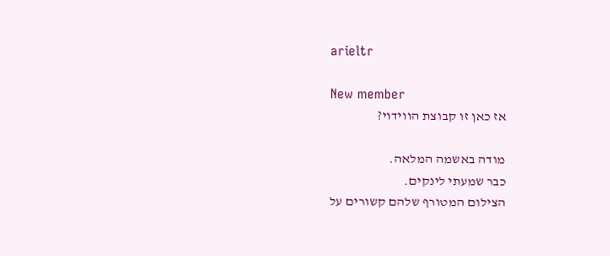arieltr

New member
אז כאן זו קבוצת הווידוי?

מודה באשמה המלאה.
כבר שמעתי לינקים.
הצילום המטורף שלהם קשורים על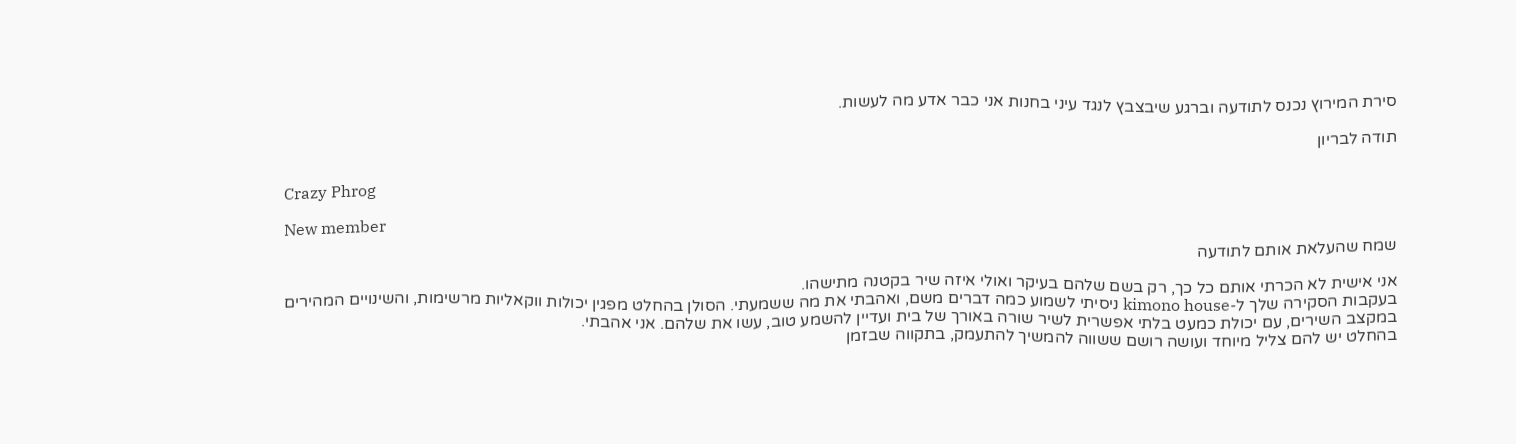סירת המירוץ נכנס לתודעה וברגע שיבצבץ לנגד עיני בחנות אני כבר אדע מה לעשות.

תודה לבריון


Crazy Phrog

New member
שמח שהעלאת אותם לתודעה

אני אישית לא הכרתי אותם כל כך, רק בשם שלהם בעיקר ואולי איזה שיר בקטנה מתישהו.
בעקבות הסקירה שלך ל-kimono house ניסיתי לשמוע כמה דברים משם, ואהבתי את מה ששמעתי. הסולן בהחלט מפגין יכולות ווקאליות מרשימות, והשינויים המהירים במקצב השירים, עם יכולת כמעט בלתי אפשרית לשיר שורה באורך של בית ועדיין להשמע טוב, עשו את שלהם. אני אהבתי.
בהחלט יש להם צליל מיוחד ועושה רושם ששווה להמשיך להתעמק, בתקווה שבזמן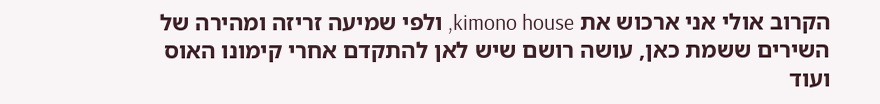הקרוב אולי אני ארכוש את kimono house, ולפי שמיעה זריזה ומהירה של השירים ששמת כאן, עושה רושם שיש לאן להתקדם אחרי קימונו האוס ועוד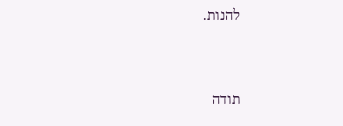להנות.


תודה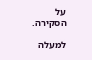על הסקירה.

למעלה